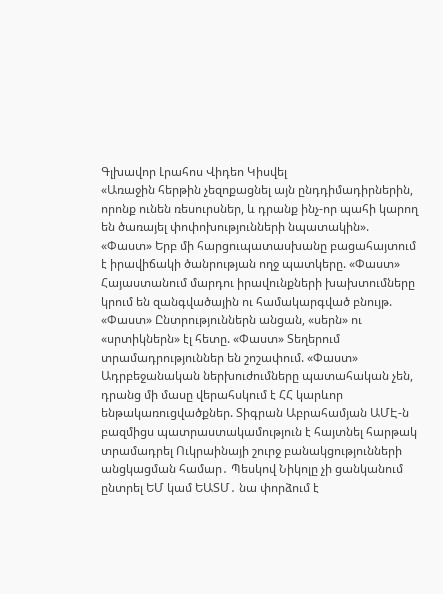Գլխավոր Լրահոս Վիդեո Կիսվել
«Առաջին հերթին չեզոքացնել այն ընդդիմադիրներին, որոնք ունեն ռեսուրսներ, և դրանք ինչ-որ պահի կարող են ծառայել փոփոխությունների նպատակին». «Փաստ» Երբ մի հարցուպատասխանը բացահայտում է իրավիճակի ծանրության ողջ պատկերը. «Փաստ» Հայաստանում մարդու իրավունքների խախտումները կրում են զանգվածային ու համակարգված բնույթ. «Փաստ» Ընտրություններն անցան, «սերն» ու «սրտիկներն» էլ հետը. «Փաստ» Տեղերում տրամադրություններ են շոշափում. «Փաստ» Ադրբեջանական ներխուժումները պատահական չեն, դրանց մի մասը վերահսկում է ՀՀ կարևոր ենթակառուցվածքներ. Տիգրան Աբրահամյան ԱՄԷ-ն բազմիցս պատրաստակամություն է հայտնել հարթակ տրամադրել Ուկրաինայի շուրջ բանակցությունների անցկացման համար․ Պեսկով Նիկոլը չի ցանկանում ընտրել ԵՄ կամ ԵԱՏՄ․ նա փորձում է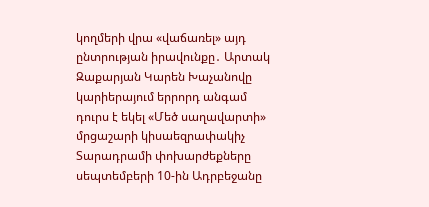կողմերի վրա «վաճառել» այդ ընտրության իրավունքը․ Արտակ Զաքարյան Կարեն Խաչանովը կարիերայում երրորդ անգամ դուրս է եկել «Մեծ սաղավարտի» մրցաշարի կիսաեզրափակիչ Տարադրամի փոխարժեքները սեպտեմբերի 10-ին Ադրբեջանը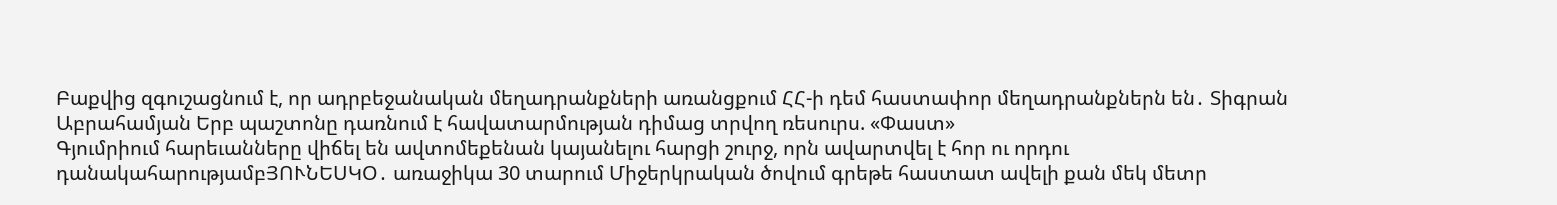Բաքվից զգուշացնում է, որ ադրբեջանական մեղադրանքների առանցքում ՀՀ-ի դեմ հաստափոր մեղադրանքներն են․ Տիգրան Աբրահամյան Երբ պաշտոնը դառնում է հավատարմության դիմաց տրվող ռեսուրս. «Փաստ»
Գյումրիում հարեւանները վիճել են ավտոմեքենան կայանելու հարցի շուրջ, որն ավարտվել է հոր ու որդու դանակահարությամբՅՈՒՆԵՍԿՕ․ առաջիկա 30 տարում Միջերկրական ծովում գրեթե հաստատ ավելի քան մեկ մետր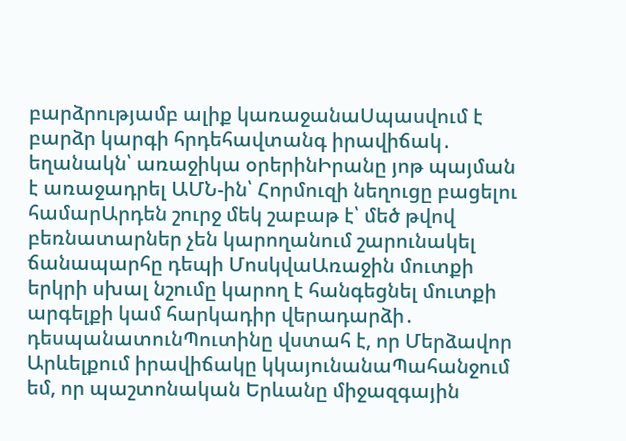բարձրությամբ ալիք կառաջանաՍպասվում է բարձր կարգի հրդեհավտանգ իրավիճակ․ եղանակն՝ առաջիկա օրերինԻրանը յոթ պայման է առաջադրել ԱՄՆ-ին՝ Հորմուզի նեղուցը բացելու համարԱրդեն շուրջ մեկ շաբաթ է՝ մեծ թվով բեռնատարներ չեն կարողանում շարունակել ճանապարհը դեպի ՄոսկվաԱռաջին մուտքի երկրի սխալ նշումը կարող է հանգեցնել մուտքի արգելքի կամ հարկադիր վերադարձի․ դեսպանատունՊուտինը վստահ է, որ Մերձավոր Արևելքում իրավիճակը կկայունանաՊահանջում եմ, որ պաշտոնական Երևանը միջազգային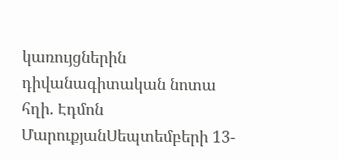կառույցներին դիվանագիտական նոտա հղի. Էդմոն ՄարուքյանՍեպտեմբերի 13-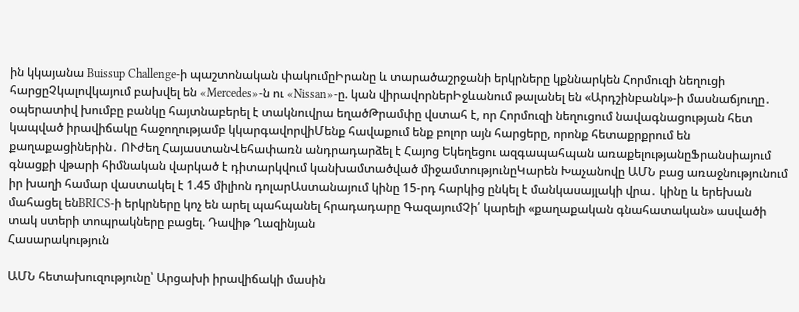ին կկայանա Buissup Challenge-ի պաշտոնական փակումըԻրանը և տարածաշրջանի երկրները կքննարկեն Հորմուզի նեղուցի հարցըՉկալովկայում բախվել են «Mercedes»-ն ու «Nissan»-ը. կան վիրավորներԻջևանում թալանել են «Արդշինբանկ»-ի մասնաճյուղը․ օպերատիվ խումբը բանկը հայտնաբերել է տակնուվրա եղածԹրամփը վստահ է, որ Հորմուզի նեղուցում նավագնացության հետ կապված իրավիճակը հաջողությամբ կկարգավորվիՄենք հավաքում ենք բոլոր այն հարցերը, որոնք հետաքրքրում են քաղաքացիներին․ ՈՒժեղ ՀայաստանՎեհափառն անդրադարձել է Հայոց Եկեղեցու ազգապահպան առաքելությանըՖրանսիայում գնացքի վթարի հիմնական վարկած է դիտարկվում կանխամտածված միջամտությունըԿարեն Խաչանովը ԱՄՆ բաց առաջնությունում իր խաղի համար վաստակել է 1.45 միլիոն դոլարԱստանայում կինը 15-րդ հարկից ընկել է մանկասայլակի վրա․ կինը և երեխան մահացել ենBRICS-ի երկրները կոչ են արել պահպանել հրադադարը ԳազայումՉի՛ կարելի «քաղաքական գնահատական» ասվածի տակ ստերի տոպրակները բացել. Դավիթ Ղազինյան
Հասարակություն

ԱՄՆ հետախուզությունը՝ Արցախի իրավիճակի մասին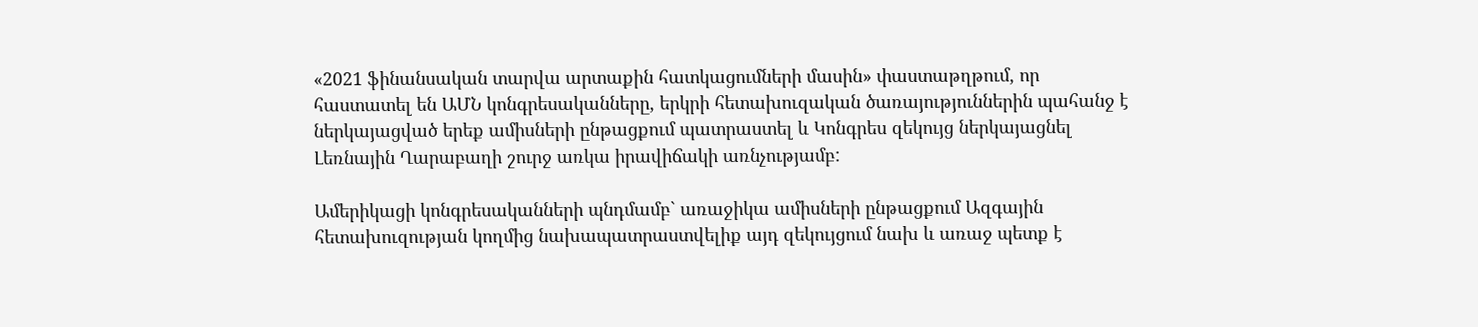«2021 ֆինանսական տարվա արտաքին հատկացումների մասին» փաստաթղթում, որ հաստատել են ԱՄՆ կոնգրեսականները, երկրի հետախուզական ծառայություններին պահանջ է ներկայացված երեք ամիսների ընթացքում պատրաստել և Կոնգրես զեկույց ներկայացնել Լեռնային Ղարաբաղի շուրջ առկա իրավիճակի առնչությամբ:

Ամերիկացի կոնգրեսականների պնդմամբ` առաջիկա ամիսների ընթացքում Ազգային հետախուզության կողմից նախապատրաստվելիք այդ զեկույցում նախ և առաջ պետք է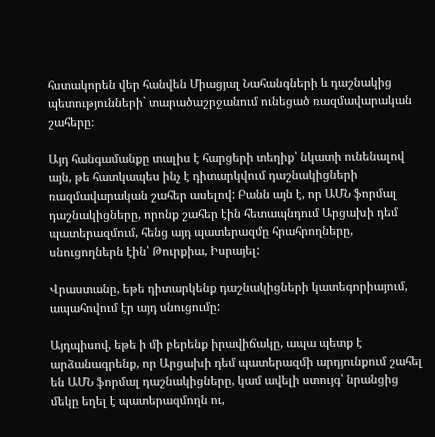հստակորեն վեր հանվեն Միացյալ Նահանգների և դաշնակից պետությունների` տարածաշրջանում ունեցած ռազմավարական շահերը։

Այդ հանգամանքը տալիս է հարցերի տեղիք՝ նկատի ունենալով այն, թե հատկապես ինչ է դիտարկվում դաշնակիցների ռազմավարական շահեր ասելով: Բանն այն է, որ ԱՄՆ ֆորմալ դաշնակիցները, որոնք շահեր էին հետապնդում Արցախի դեմ պատերազմում, հենց այդ պատերազմը հրահրողները, սնուցողներն էին՝ Թուրքիա, Իսրայել:

Վրաստանը, եթե դիտարկենք դաշնակիցների կատեգորիայում, ապահովում էր այդ սնուցումը:

Այդպիսով, եթե ի մի բերենք իրավիճակը, ապա պետք է արձանագրենք, որ Արցախի դեմ պատերազմի արդյունքում շահել են ԱՄՆ ֆորմալ դաշնակիցները, կամ ավելի ստույգ՝ նրանցից մեկը եղել է պատերազմողն ու,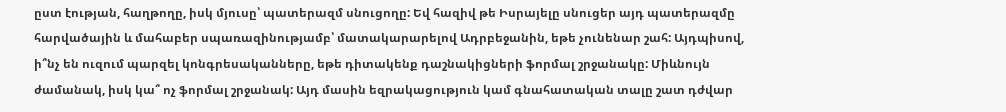ըստ էության, հաղթողը, իսկ մյուսը՝ պատերազմ սնուցողը: Եվ հազիվ թե Իսրայելը սնուցեր այդ պատերազմը հարվածային և մահաբեր սպառազինությամբ՝ մատակարարելով Ադրբեջանին, եթե չունենար շահ: Այդպիսով, ի՞նչ են ուզում պարզել կոնգրեսականները, եթե դիտակենք դաշնակիցների ֆորմալ շրջանակը: Միևնույն ժամանակ, իսկ կա՞ ոչ ֆորմալ շրջանակ: Այդ մասին եզրակացություն կամ գնահատական տալը շատ դժվար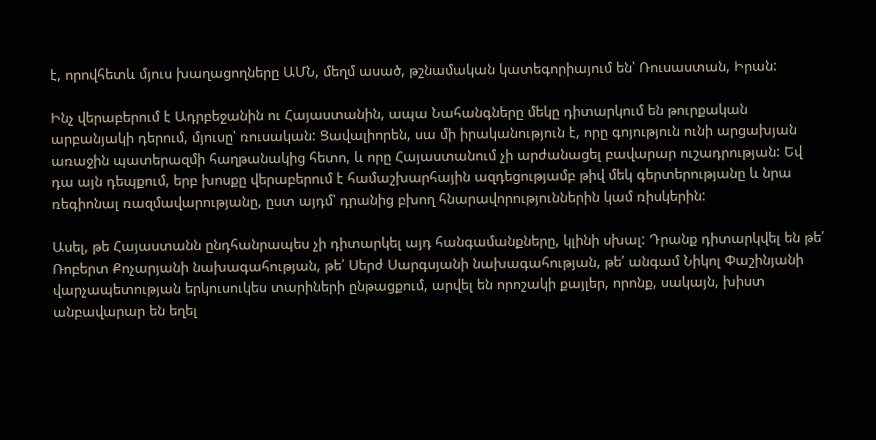է, որովհետև մյուս խաղացողները ԱՄՆ, մեղմ ասած, թշնամական կատեգորիայում են՝ Ռուսաստան, Իրան:

Ինչ վերաբերում է Ադրբեջանին ու Հայաստանին, ապա Նահանգները մեկը դիտարկում են թուրքական արբանյակի դերում, մյուսը՝ ռուսական: Ցավալիորեն, սա մի իրականություն է, որը գոյություն ունի արցախյան առաջին պատերազմի հաղթանակից հետո, և որը Հայաստանում չի արժանացել բավարար ուշադրության: Եվ դա այն դեպքում, երբ խոսքը վերաբերում է համաշխարհային ազդեցությամբ թիվ մեկ գերտերությանը և նրա ռեգիոնալ ռազմավարությանը, ըստ այդմ՝ դրանից բխող հնարավորություններին կամ ռիսկերին:

Ասել, թե Հայաստանն ընդհանրապես չի դիտարկել այդ հանգամանքները, կլինի սխալ: Դրանք դիտարկվել են թե՛ Ռոբերտ Քոչարյանի նախագահության, թե՛ Սերժ Սարգսյանի նախագահության, թե՛ անգամ Նիկոլ Փաշինյանի վարչապետության երկուսուկես տարիների ընթացքում, արվել են որոշակի քայլեր, որոնք, սակայն, խիստ անբավարար են եղել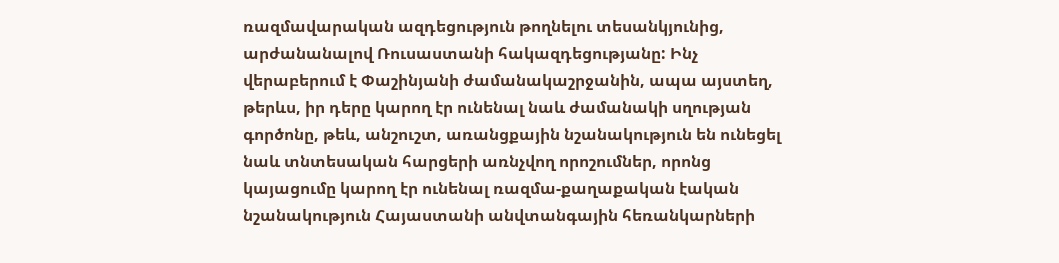ռազմավարական ազդեցություն թողնելու տեսանկյունից, արժանանալով Ռուսաստանի հակազդեցությանը: Ինչ վերաբերում է Փաշինյանի ժամանակաշրջանին, ապա այստեղ, թերևս, իր դերը կարող էր ունենալ նաև ժամանակի սղության գործոնը, թեև, անշուշտ, առանցքային նշանակություն են ունեցել նաև տնտեսական հարցերի առնչվող որոշումներ, որոնց կայացումը կարող էր ունենալ ռազմա-քաղաքական էական նշանակություն Հայաստանի անվտանգային հեռանկարների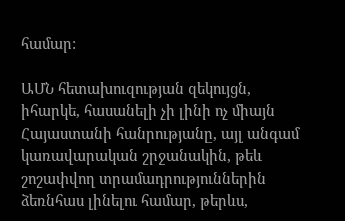համար:

ԱՄՆ հետախուզության զեկույցն, իհարկե, հասանելի չի լինի ոչ միայն Հայաստանի հանրությանը, այլ անգամ կառավարական շրջանակին, թեև շոշափվող տրամադրություններին ձեռնհաս լինելու համար, թերևս,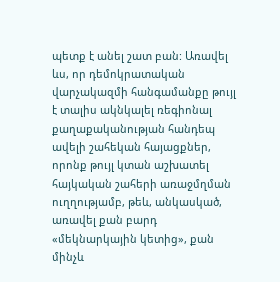պետք է անել շատ բան: Առավել ևս, որ դեմոկրատական վարչակազմի հանգամանքը թույլ է տալիս ակնկալել ռեգիոնալ քաղաքականության հանդեպ ավելի շահեկան հայացքներ, որոնք թույլ կտան աշխատել հայկական շահերի առաջմղման ուղղությամբ, թեև, անկասկած, առավել քան բարդ «մեկնարկային կետից», քան մինչև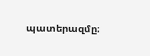պատերազմը։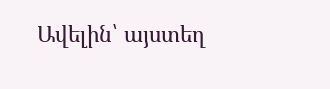Ավելին՝ այստեղ